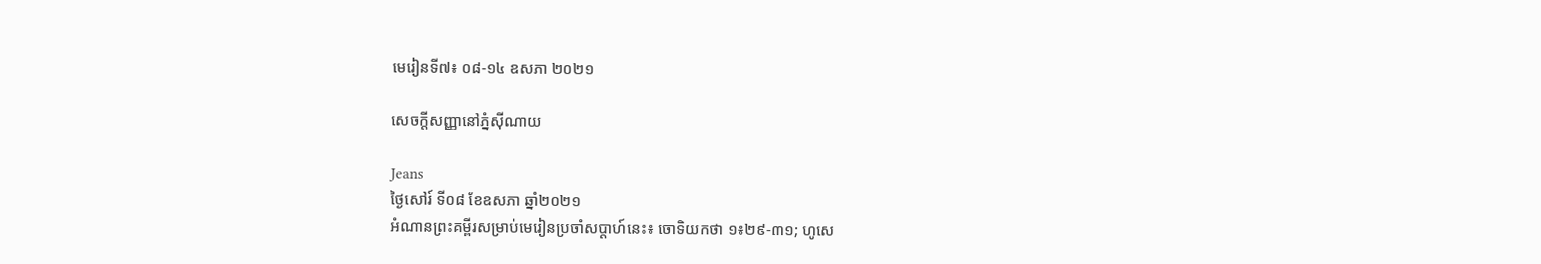មេរៀនទី៧៖ ០៨-១៤ ឧសភា ២០២១

សេចក្តីសញ្ញានៅភ្នំស៊ីណាយ

Jeans
ថ្ងៃសៅរ៍ ទី០៨ ខែឧសភា ឆ្នាំ២០២១
អំណានព្រះគម្ពីរសម្រាប់មេរៀនប្រចាំសប្តាហ៍នេះ៖ ចោទិយកថា ១៖២៩-៣១; ហូសេ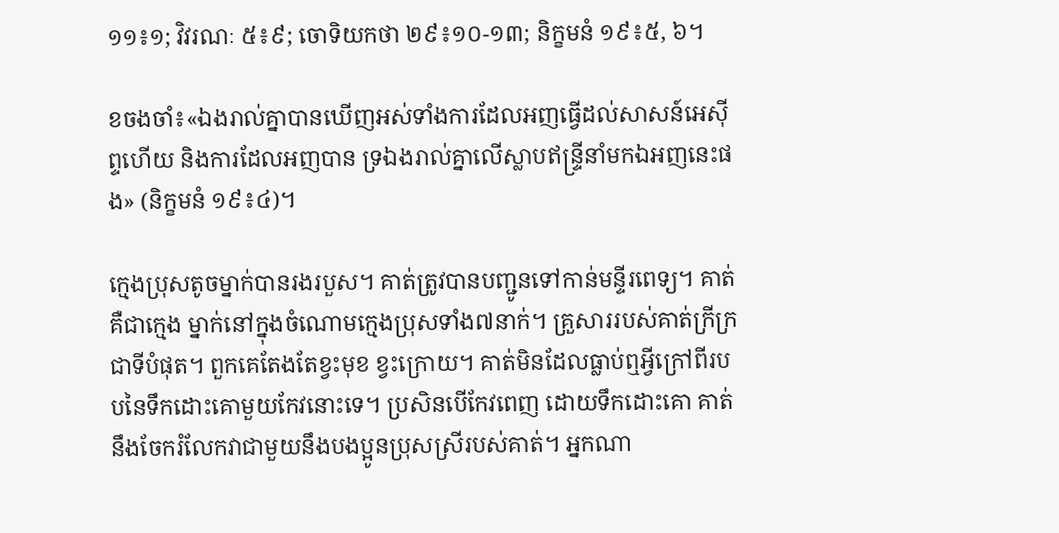១១៖១; វិវរណៈ ៥៖៩; ចោទិយកថា ២៩៖១០-១៣; និក្ខមនំ ១៩៖៥, ៦។

ខចងចាំ៖«ឯងរាល់គ្នាបានឃើញអស់ទាំងការដែលអញធ្វើដល់សាសន៍អេស៊ីព្ទហើយ និងការដែលអញបាន ទ្រឯងរាល់គ្នាលើស្លាបឥន្ទ្រីនាំមកឯអញនេះផង» (និក្ខមនំ ១៩៖៤)។

ក្មេងប្រុសតូចម្នាក់បានរងរបួស។ គាត់ត្រូវបានបញ្ជូនទៅកាន់មន្ទីរពេទ្យ។ គាត់គឺជាក្មេង ម្នាក់នៅក្នុងចំណោមក្មេងប្រុសទាំង៧នាក់។ គ្រួសាររបស់គាត់ក្រីក្រជាទីបំផុត។ ពួកគេតែងតែខ្វះមុខ ខ្វះក្រោយ។ គាត់មិនដែលធ្លាប់ឮអ្វីក្រៅពីរបបនៃទឹកដោះគោមួយកែវនោះទេ។ ប្រសិនបើកែវពេញ ដោយទឹកដោះគោ គាត់នឹងចែករំលែកវាជាមួយនឹងបងប្អូនប្រុសស្រីរបស់គាត់។ អ្នកណា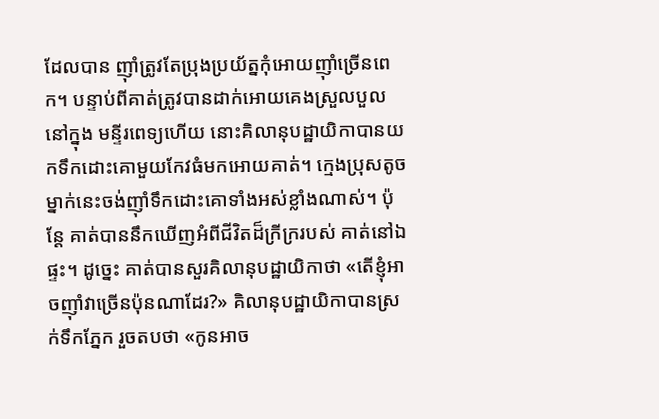ដែលបាន ញុាំត្រូវតែប្រុងប្រយ័ត្នកុំអោយញុាំច្រើនពេក។ បន្ទាប់ពីគាត់ត្រូវបានដាក់អោយគេងស្រួលបួលនៅក្នុង មន្ទីរពេទ្យហើយ នោះគិលានុបដ្ឋាយិកាបានយកទឹកដោះគោមួយកែវធំមកអោយគាត់។ ក្មេងប្រុសតូចម្នាក់នេះចង់ញុាំទឹកដោះគោទាំងអស់ខ្លាំងណាស់។ ប៉ុន្តែ គាត់បាននឹកឃើញអំពីជីវិតដ៏ក្រីក្ររបស់ គាត់នៅឯផ្ទះ។ ដូច្នេះ គាត់បានសួរគិលានុបដ្ឋាយិកាថា «តើខ្ញុំអាចញុាំវាច្រើនប៉ុនណាដែរ?» គិលានុបដ្ឋាយិកាបានស្រក់ទឹកភ្នែក រួចតបថា «កូនអាច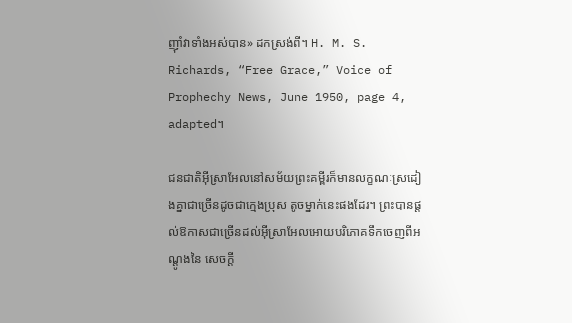ញុាំវាទាំងអស់បាន» ដកស្រង់ពី។ H. M. S. Richards, “Free Grace,” Voice of Prophechy News, June 1950, page 4, adapted។

ជនជាតិអ៊ីស្រាអែលនៅសម័យព្រះគម្ពីរក៏មានលក្ខណៈស្រដៀងគ្នាជាច្រើនដូចជាក្មេងប្រុស តូចម្នាក់នេះផងដែរ។ ព្រះបានផ្តល់ឱកាសជាច្រើនដល់អ៊ីស្រាអែលអោយបរិភោគទឹកចេញពីអណ្តូងនៃ សេចក្តី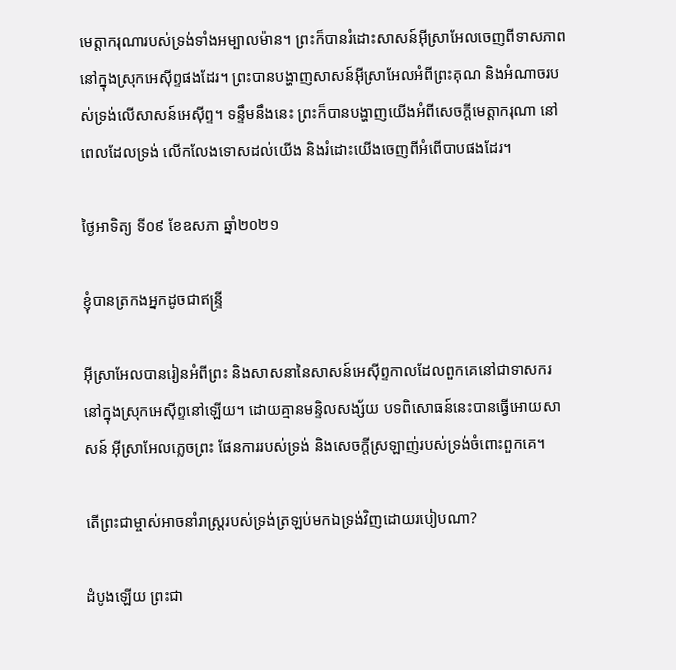មេត្តាករុណារបស់ទ្រង់ទាំងអម្បាលម៉ាន។ ព្រះក៏បានរំដោះសាសន៍អ៊ីស្រាអែលចេញពីទាសភាព នៅក្នុងស្រុកអេស៊ីព្ទផងដែរ។ ព្រះបានបង្ហាញសាសន៍អ៊ីស្រាអែលអំពីព្រះគុណ និងអំណាចរបស់ទ្រង់លើសាសន៍អេស៊ីព្ទ។ ទន្ទឹមនឹងនេះ ព្រះក៏បានបង្ហាញយើងអំពីសេចក្តីមេត្តាករុណា នៅពេលដែលទ្រង់ លើកលែងទោសដល់យើង និងរំដោះយើងចេញពីអំពើបាបផងដែរ។

ថ្ងៃអាទិត្យ ទី០៩ ខែឧសភា ឆ្នាំ២០២១

ខ្ញុំបានត្រកងអ្នកដូចជាឥន្ទ្រី

អ៊ីស្រាអែលបានរៀនអំពីព្រះ និងសាសនានៃសាសន៍អេស៊ីព្ទកាលដែលពួកគេនៅជាទាសករ នៅក្នុងស្រុកអេស៊ីព្ទនៅឡើយ។ ដោយគ្មានមន្ទិលសង្ស័យ បទពិសោធន៍នេះបានធ្វើអោយសាសន៍ អ៊ីស្រាអែលភ្លេចព្រះ ផែនការរបស់ទ្រង់ និងសេចក្តីស្រឡាញ់របស់ទ្រង់ចំពោះពួកគេ។

តើព្រះជាម្ចាស់អាចនាំរាស្ត្ររបស់ទ្រង់ត្រឡប់មកឯទ្រង់វិញដោយរបៀបណា?

ដំបូងឡើយ ព្រះជា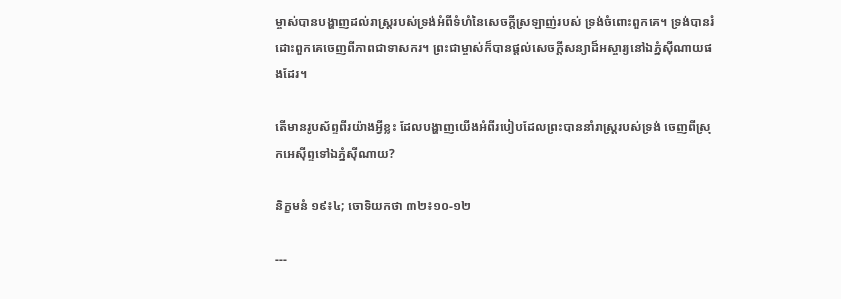ម្ចាស់បានបង្ហាញដល់រាស្ត្ររបស់ទ្រង់អំពីទំហំនៃសេចក្តីស្រឡាញ់របស់ ទ្រង់ចំពោះពួកគេ។ ទ្រង់បានរំដោះពួកគេចេញពីភាពជាទាសករ។ ព្រះជាម្ចាស់ក៏បានផ្តល់សេចក្តីសន្យាដ៏អស្ចារ្យនៅឯភ្នំស៊ីណាយផងដែរ។

តើមានរូបស័ព្ទពីរយ៉ាងអ្វីខ្លះ ដែលបង្ហាញយើងអំពីរបៀបដែលព្រះបាននាំរាស្ត្ររបស់ទ្រង់ ចេញពីស្រុកអេស៊ីព្ទទៅឯភ្នំស៊ីណាយ?

និក្ខមនំ ១៩៖៤; ចោទិយកថា ៣២៖១០-១២

---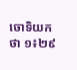ចោទិយកថា ១៖២៩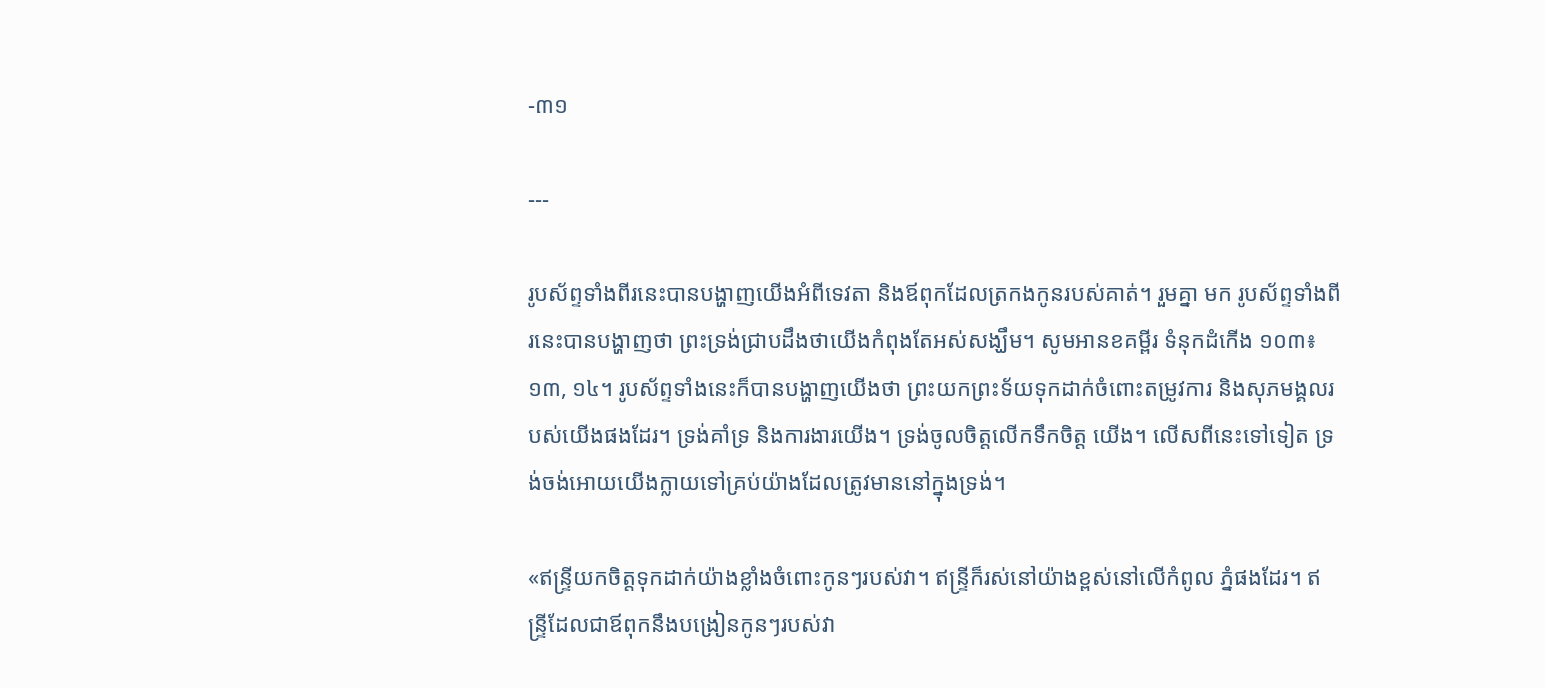-៣១

---

រូបស័ព្ទទាំងពីរនេះបានបង្ហាញយើងអំពីទេវតា និងឪពុកដែលត្រកងកូនរបស់គាត់។ រួមគ្នា មក រូបស័ព្ទទាំងពីរនេះបានបង្ហាញថា ព្រះទ្រង់ជ្រាបដឹងថាយើងកំពុងតែអស់សង្ឃឹម។ សូមអានខគម្ពីរ ទំនុកដំកើង ១០៣៖១៣, ១៤។ រូបស័ព្ទទាំងនេះក៏បានបង្ហាញយើងថា ព្រះយកព្រះទ័យទុកដាក់ចំពោះតម្រូវការ និងសុភមង្គលរបស់យើងផងដែរ។ ទ្រង់គាំទ្រ និងការងារយើង។ ទ្រង់ចូលចិត្តលើកទឹកចិត្ត យើង។ លើសពីនេះទៅទៀត ទ្រង់ចង់អោយយើងក្លាយទៅគ្រប់យ៉ាងដែលត្រូវមាននៅក្នុងទ្រង់។

«ឥន្ទ្រីយកចិត្តទុកដាក់យ៉ាងខ្លាំងចំពោះកូនៗរបស់វា។ ឥន្ទ្រីក៏រស់នៅយ៉ាងខ្ពស់នៅលើកំពូល ភ្នំផងដែរ។ ឥន្ទ្រីដែលជាឪពុកនឹងបង្រៀនកូនៗរបស់វា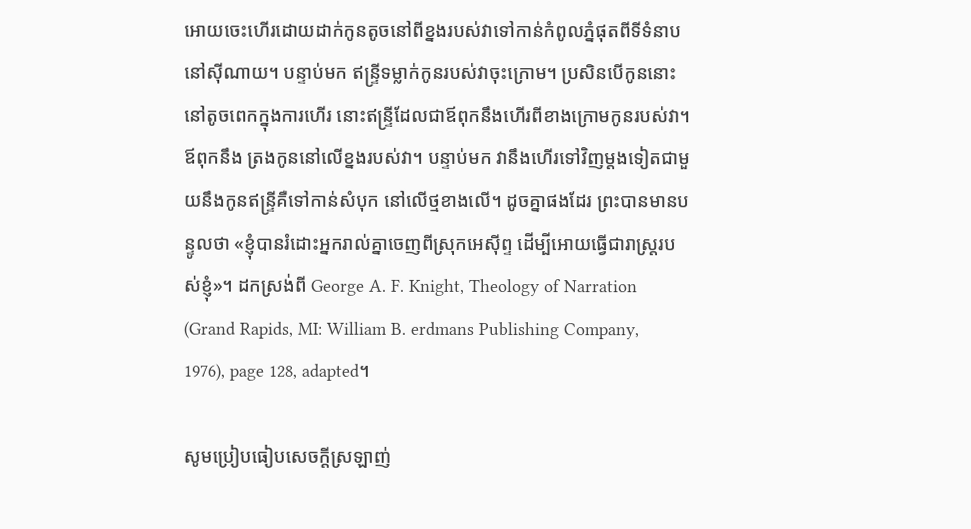អោយចេះហើរដោយដាក់កូនតូចនៅពីខ្នងរបស់វាទៅកាន់កំពូលភ្នំផុតពីទីទំនាបនៅស៊ីណាយ។ បន្ទាប់មក ឥន្ទ្រីទម្លាក់កូនរបស់វាចុះក្រោម។ ប្រសិនបើកូននោះនៅតូចពេកក្នុងការហើរ នោះឥន្ទ្រីដែលជាឪពុកនឹងហើរពីខាងក្រោមកូនរបស់វា។ ឪពុកនឹង ត្រងកូននៅលើខ្នងរបស់វា។ បន្ទាប់មក វានឹងហើរទៅវិញម្តងទៀតជាមួយនឹងកូនឥន្ទ្រីគឺទៅកាន់សំបុក នៅលើថ្មខាងលើ។ ដូចគ្នាផងដែរ ព្រះបានមានបន្ទូលថា «ខ្ញុំបានរំដោះអ្នករាល់គ្នាចេញពីស្រុកអេស៊ីព្ទ ដើម្បីអោយធ្វើជារាស្ត្ររបស់ខ្ញុំ»។ ដកស្រង់ពី George A. F. Knight, Theology of Narration (Grand Rapids, MI: William B. erdmans Publishing Company, 1976), page 128, adapted។

សូមប្រៀបធៀបសេចក្តីស្រឡាញ់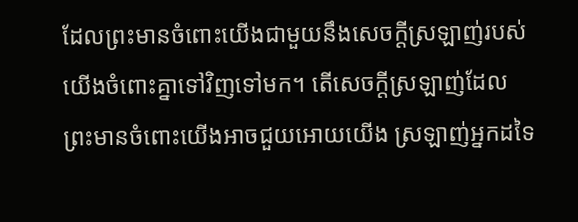ដែលព្រះមានចំពោះយើងជាមួយនឹងសេចក្តីស្រឡាញ់របស់យើងចំពោះគ្នាទៅវិញទៅមក។ តើសេចក្តីស្រឡាញ់ដែលព្រះមានចំពោះយើងអាចជួយអោយយើង ស្រឡាញ់អ្នកដទៃ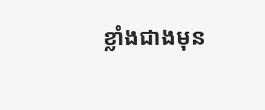ខ្លាំងជាងមុន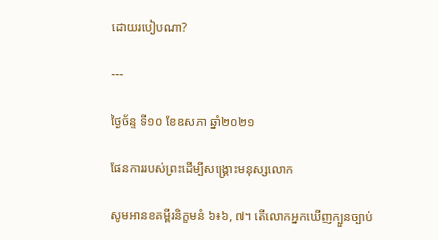ដោយរបៀបណា?

---

ថ្ងៃច័ន្ទ ទី១០ ខែឧសភា ឆ្នាំ២០២១

ផែនការរបស់ព្រះដើម្បីសង្គ្រោះមនុស្សលោក

សូមអានខគម្ពីរនិក្ខមនំ ៦៖៦, ៧។ តើលោកអ្នកឃើញក្បួនច្បាប់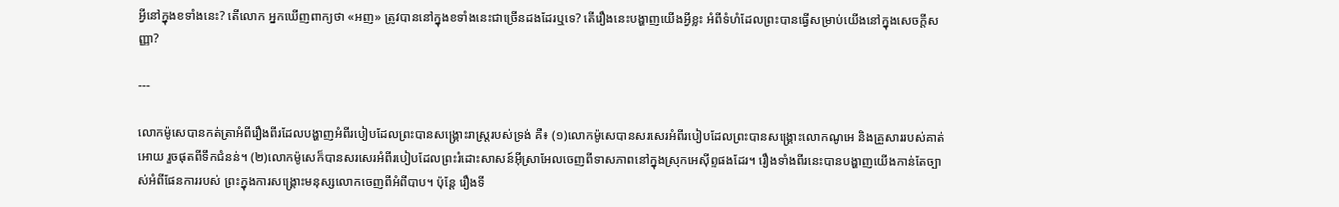អ្វីនៅក្នុងខទាំងនេះ? តើលោក អ្នកឃើញពាក្យថា «អញ» ត្រូវបាននៅក្នុងខទាំងនេះជាច្រើនដងដែរឬទេ? តើរឿងនេះបង្ហាញយើងអ្វីខ្លះ អំពីទំហំដែលព្រះបានធ្វើសម្រាប់យើងនៅក្នុងសេចក្តីសញ្ញា?

---

លោកម៉ូសេបានកត់ត្រាអំពីរឿងពីរដែលបង្ហាញអំពីរបៀបដែលព្រះបានសង្គ្រោះរាស្ត្ររបស់ទ្រង់ គឺ៖ (១)លោកម៉ូសេបានសរសេរអំពីរបៀបដែលព្រះបានសង្គ្រោះលោកណូអេ និងគ្រួសាររបស់គាត់អោយ រួចផុតពីទឹកជំនន់។ (២)លោកម៉ូសេក៏បានសរសេរអំពីរបៀបដែលព្រះរំដោះសាសន៍អ៊ីស្រាអែលចេញពីទាសភាពនៅក្នុងស្រុកអេស៊ីព្ទផងដែរ។ រឿងទាំងពីរនេះបានបង្ហាញយើងកាន់តែច្បាស់អំពីផែនការរបស់ ព្រះក្នុងការសង្គ្រោះមនុស្សលោកចេញពីអំពីបាប។ ប៉ុន្តែ រឿងទី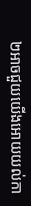២អាចជួយយើងអោយយល់កា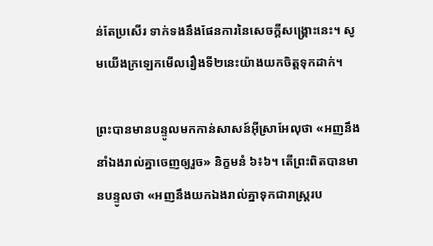ន់តែប្រសើរ ទាក់ទងនឹងផែនការនៃសេចក្តីសង្គ្រោះនេះ។ សូមយើងក្រឡេកមើលរឿងទី២នេះយ៉ាងយកចិត្តទុកដាក់។

ព្រះបានមានបន្ទូលមកកាន់សាសន៍អ៊ីស្រាអែលុថា «អញនឹងនាំឯងរាល់គ្នាចេញឲ្យរួច» និក្ខមនំ ៦៖៦។ តើព្រះពិតបានមានបន្ទូលថា «អញនឹងយកឯងរាល់គ្នាទុកជារាស្ត្ររប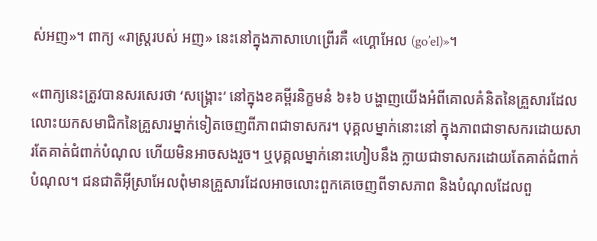ស់អញ»។ ពាក្យ «រាស្ត្ររបស់ អញ» នេះនៅក្នុងភាសាហេព្រើរគឺ «ហ្គោអែល (go’el)»។

«ពាក្យនេះត្រូវបានសរសេរថា ‘សង្គ្រោះ’ នៅក្នុងខគម្ពីរនិក្ខមនំ ៦៖៦ បង្ហាញយើងអំពីគោលគំនិតនៃគ្រួសារដែលលោះយកសមាជិកនៃគ្រួសារម្នាក់ទៀតចេញពីភាពជាទាសករ។ បុគ្គលម្នាក់នោះនៅ ក្នុងភាពជាទាសករដោយសារតែគាត់ជំពាក់បំណុល ហើយមិនអាចសងរួច។ ឬបុគ្គលម្នាក់នោះហៀបនឹង ក្លាយជាទាសករដោយតែគាត់ជំពាក់បំណុល។ ជនជាតិអ៊ីស្រាអែលពុំមានគ្រួសារដែលអាចលោះពួកគេចេញពីទាសភាព និងបំណុលដែលពួ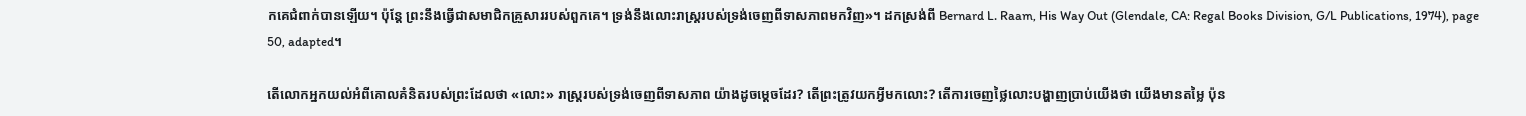កគេជំពាក់បានឡើយ។ ប៉ុន្តែ ព្រះនឹងធ្វើជាសមាជិកគ្រួសាររបស់ពួកគេ។ ទ្រង់នឹងលោះរាស្ត្ររបស់ទ្រង់ចេញពីទាសភាពមកវិញ»។ ដកស្រង់ពី Bernard L. Raam, His Way Out (Glendale, CA: Regal Books Division, G/L Publications, 1974), page 50, adapted។

តើលោកអ្នកយល់អំពីគោលគំនិតរបស់ព្រះដែលថា «លោះ» រាស្ត្ររបស់ទ្រង់ចេញពីទាសភាព យ៉ាងដូចម្តេចដែរ? តើព្រះត្រូវយកអ្វីមកលោះ? តើការចេញថ្លៃលោះបង្ហាញប្រាប់យើងថា យើងមានតម្លៃ ប៉ុន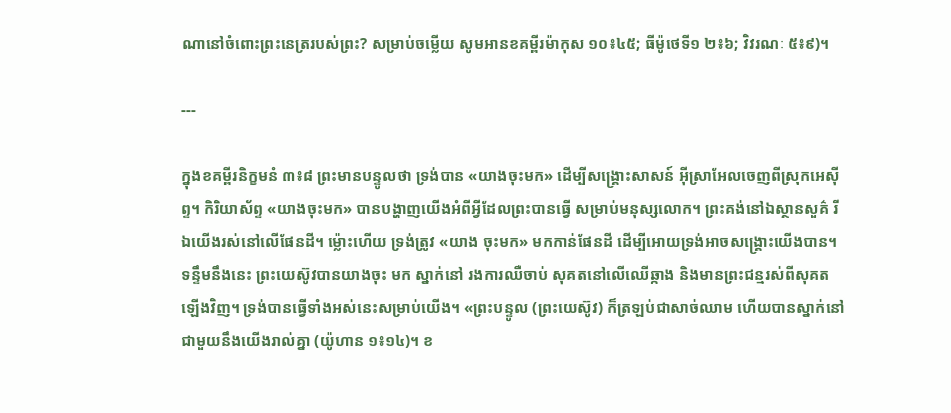ណានៅចំពោះព្រះនេត្ររបស់ព្រះ? សម្រាប់ចម្លើយ សូមអានខគម្ពីរម៉ាកុស ១០៖៤៥; ធីម៉ូថេទី១ ២៖៦; វិវរណៈ ៥៖៩)។

---

ក្នុងខគម្ពីរនិក្ខមនំ ៣៖៨ ព្រះមានបន្ទូលថា ទ្រង់បាន «យាងចុះមក» ដើម្បីសង្គ្រោះសាសន៍ អ៊ីស្រាអែលចេញពីស្រុកអេស៊ីព្ទ។ កិរិយាស័ព្ទ «យាងចុះមក» បានបង្ហាញយើងអំពីអ្វីដែលព្រះបានធ្វើ សម្រាប់មនុស្សលោក។ ព្រះគង់នៅឯស្ថានសួគ៌ រីឯយើងរស់នៅលើផែនដី។ ម្ល៉ោះហើយ ទ្រង់ត្រូវ «យាង ចុះមក» មកកាន់ផែនដី ដើម្បីអោយទ្រង់អាចសង្គ្រោះយើងបាន។ ទន្ទឹមនឹងនេះ ព្រះយេស៊ូវបានយាងចុះ មក ស្នាក់នៅ រងការឈឺចាប់ សុគតនៅលើឈើឆ្កាង និងមានព្រះជន្មរស់ពីសុគតឡើងវិញ។ ទ្រង់បានធ្វើទាំងអស់នេះសម្រាប់យើង។ «ព្រះបន្ទូល (ព្រះយេស៊ូវ) ក៏ត្រឡប់ជាសាច់ឈាម ហើយបានស្នាក់នៅ ជាមួយនឹងយើងរាល់គ្នា (យ៉ូហាន ១៖១៤)។ ខ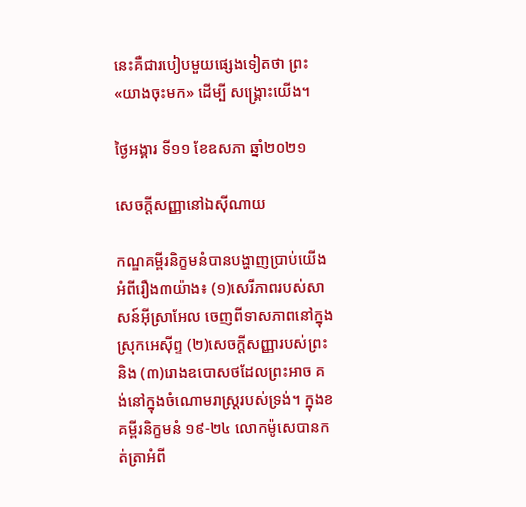នេះគឺជារបៀបមួយផ្សេងទៀតថា ព្រះ «យាងចុះមក» ដើម្បី សង្គ្រោះយើង។

ថ្ងៃអង្គារ ទី១១ ខែឧសភា ឆ្នាំ២០២១

សេចក្តីសញ្ញានៅឯស៊ីណាយ

កណ្ឌគម្ពីរនិក្ខមនំបានបង្ហាញប្រាប់យើងអំពីរឿង៣យ៉ាង៖ (១)សេរីភាពរបស់សាសន៍អ៊ីស្រាអែល ចេញពីទាសភាពនៅក្នុងស្រុកអេស៊ីព្ទ (២)សេចក្តីសញ្ញារបស់ព្រះ និង (៣)រោងឧបោសថដែលព្រះអាច គង់នៅក្នុងចំណោមរាស្ត្ររបស់ទ្រង់។ ក្នុងខគម្ពីរនិក្ខមនំ ១៩-២៤ លោកម៉ូសេបានកត់ត្រាអំពី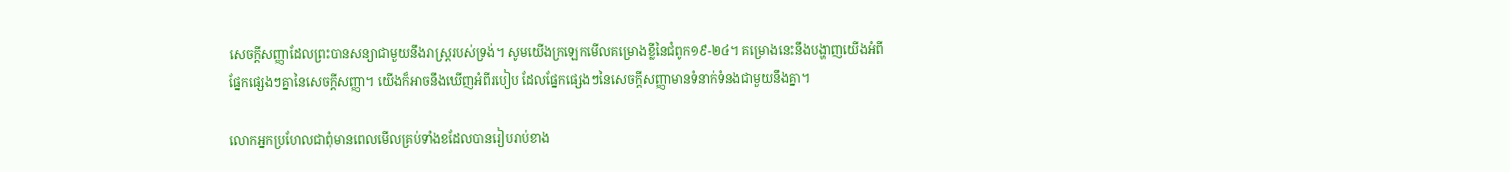សេចក្តីសញ្ញាដែលព្រះបានសន្យាជាមួយនឹងរាស្ត្ររបស់ទ្រង់។ សូមយើងក្រឡេកមើលគម្រោងខ្លីនៃជំពូក១៩-២៤។ គម្រោងនេះនឹងបង្ហាញយើងអំពីផ្នែកផ្សេងៗគ្នានៃសេចក្តីសញ្ញា។ យើងក៏អាចនឹងឃើញអំពីរបៀប ដែលផ្នែកផ្សេងៗនៃសេចក្តីសញ្ញាមានទំនាក់ទំនងជាមួយនឹងគ្នា។

លោកអ្នកប្រហែលជាពុំមានពេលមើលគ្រប់ទាំងខដែលបានរៀបរាប់ខាង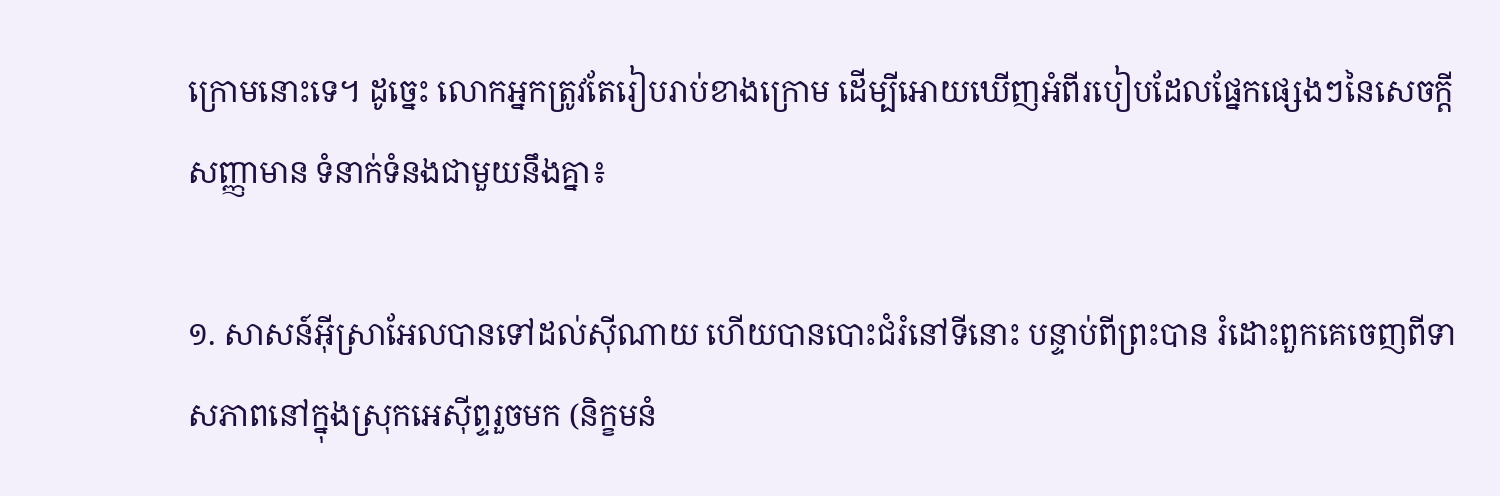ក្រោមនោះទេ។ ដូច្នេះ លោកអ្នកត្រូវតែរៀបរាប់ខាងក្រោម ដើម្បីអោយឃើញអំពីរបៀបដែលផ្នែកផ្សេងៗនៃសេចក្តីសញ្ញាមាន ទំនាក់ទំនងជាមួយនឹងគ្នា៖

១. សាសន៍អ៊ីស្រាអែលបានទៅដល់ស៊ីណាយ ហើយបានបោះជំរំនៅទីនោះ បន្ទាប់ពីព្រះបាន រំដោះពួកគេចេញពីទាសភាពនៅក្នុងស្រុកអេស៊ីព្ទរួចមក (និក្ខមនំ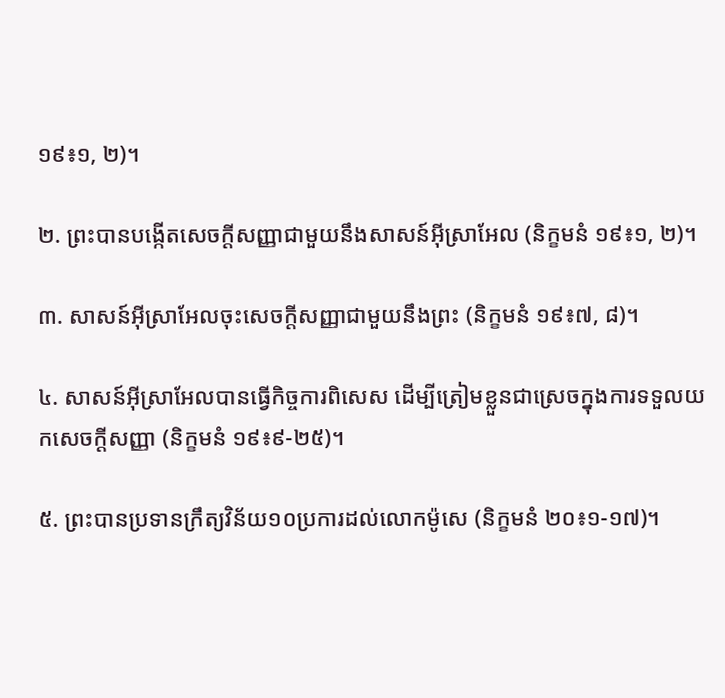១៩៖១, ២)។

២. ព្រះបានបង្កើតសេចក្តីសញ្ញាជាមួយនឹងសាសន៍អ៊ីស្រាអែល (និក្ខមនំ ១៩៖១, ២)។

៣. សាសន៍អ៊ីស្រាអែលចុះសេចក្តីសញ្ញាជាមួយនឹងព្រះ (និក្ខមនំ ១៩៖៧, ៨)។

៤. សាសន៍អ៊ីស្រាអែលបានធ្វើកិច្ចការពិសេស ដើម្បីត្រៀមខ្លួនជាស្រេចក្នុងការទទួលយកសេចក្តីសញ្ញា (និក្ខមនំ ១៩៖៩-២៥)។

៥. ព្រះបានប្រទានក្រឹត្យវិន័យ១០ប្រការដល់លោកម៉ូសេ (និក្ខមនំ ២០៖១-១៧)។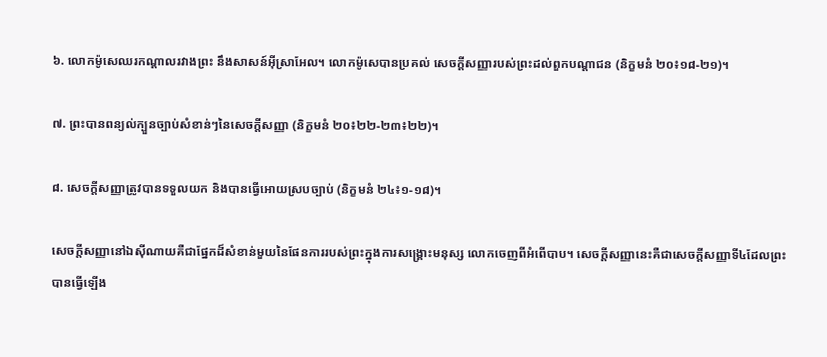៦. លោកម៉ូសេឈរកណ្តាលរវាងព្រះ នឹងសាសន៍អ៊ីស្រាអែល។ លោកម៉ូសេបានប្រគល់ សេចក្តីសញ្ញារបស់ព្រះដល់ពួកបណ្តាជន (និក្ខមនំ ២០៖១៨-២១)។

៧. ព្រះបានពន្យល់ក្បួនច្បាប់សំខាន់ៗនៃសេចក្តីសញ្ញា (និក្ខមនំ ២០៖២២-២៣៖២២)។

៨. សេចក្តីសញ្ញាត្រូវបានទទួលយក និងបានធ្វើអោយស្របច្បាប់ (និក្ខមនំ ២៤៖១-១៨)។

សេចក្តីសញ្ញានៅឯស៊ីណាយគឺជាផ្នែកដ៏សំខាន់មួយនៃផែនការរបស់ព្រះក្នុងការសង្គ្រោះមនុស្ស លោកចេញពីអំពើបាប។ សេចក្តីសញ្ញានេះគឺជាសេចក្តីសញ្ញាទី៤ដែលព្រះបានធ្វើឡើង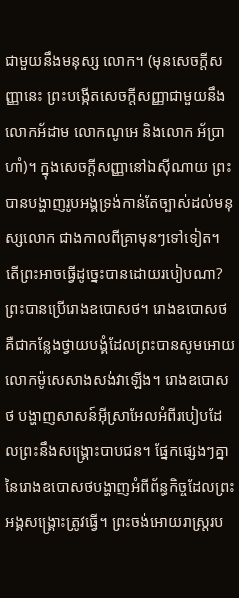ជាមួយនឹងមនុស្ស លោក។ (មុនសេចក្តីសញ្ញានេះ ព្រះបង្កើតសេចក្តីសញ្ញាជាមួយនឹងលោកអ័ដាម លោកណូអេ និងលោក អ័ប្រាហាំ)។ ក្នុងសេចក្តីសញ្ញានៅឯស៊ីណាយ ព្រះបានបង្ហាញរូបអង្គទ្រង់កាន់តែច្បាស់ដល់មនុស្សលោក ជាងកាលពីគ្រាមុនៗទៅទៀត។ តើព្រះអាចធ្វើដូច្នេះបានដោយរបៀបណា? ព្រះបានប្រើរោងឧបោសថ។ រោងឧបោសថគឺជាកន្លែងថ្វាយបង្គំដែលព្រះបានសូមអោយលោកម៉ូសេសាងសង់វាឡើង។ រោងឧបោសថ បង្ហាញសាសន៍អ៊ីស្រាអែលអំពីរបៀបដែលព្រះនឹងសង្គ្រោះបាបជន។ ផ្នែកផ្សេងៗគ្នានៃរោងឧបោសថបង្ហាញអំពីព័ន្ធកិច្ចដែលព្រះអង្គសង្គ្រោះត្រូវធ្វើ។ ព្រះចង់អោយរាស្ត្ររប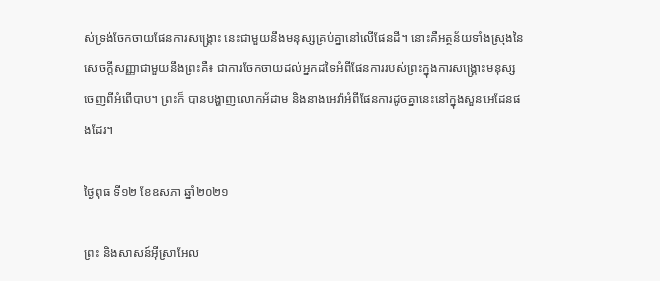ស់ទ្រង់ចែកចាយផែនការសង្គ្រោះ នេះជាមួយនឹងមនុស្សគ្រប់គ្នានៅលើផែនដី។ នោះគឺអត្ថន័យទាំងស្រុងនៃសេចក្តីសញ្ញាជាមួយនឹងព្រះគឺ៖ ជាការចែកចាយដល់អ្នកដទៃអំពីផែនការរបស់ព្រះក្នុងការសង្គ្រោះមនុស្សចេញពីអំពើបាប។ ព្រះក៏ បានបង្ហាញលោកអ័ដាម និងនាងអេវ៉ាអំពីផែនការដូចគ្នានេះនៅក្នុងសួនអេដែនផងដែរ។

ថ្ងៃពុធ ទី១២ ខែឧសភា ឆ្នាំ២០២១

ព្រះ និងសាសន៍អ៊ីស្រាអែល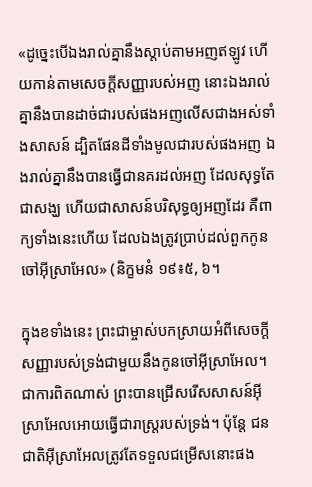«ដូច្នេះបើឯងរាល់គ្នានឹងស្តាប់តាមអញឥឡូវ ហើយកាន់តាមសេចក្តីសញ្ញារបស់អញ នោះឯងរាល់គ្នានឹងបានដាច់ជារបស់ផងអញលើសជាងអស់ទាំងសាសន៍ ដ្បិតផែនដីទាំងមូលជារបស់ផងអញ ឯងរាល់គ្នានឹងបានធ្វើជានគរដល់អញ ដែលសុទ្ធតែជាសង្ឃ ហើយជាសាសន៍បរិសុទ្ធឲ្យអញដែរ គឺពាក្យទាំងនេះហើយ ដែលឯងត្រូវប្រាប់ដល់ពួកកូនចៅអ៊ីស្រាអែល» (និក្ខមនំ ១៩៖៥, ៦។

ក្នុងខទាំងនេះ ព្រះជាម្ចាស់បកស្រាយអំពីសេចក្តីសញ្ញារបស់ទ្រង់ជាមួយនឹងកូនចៅអ៊ីស្រាអែល។ ជាការពិតណាស់ ព្រះបានជ្រើសរើសសាសន៍អ៊ីស្រាអែលអោយធ្វើជារាស្ត្ររបស់ទ្រង់។ ប៉ុន្តែ ជនជាតិអ៊ីស្រាអែលត្រូវតែទទួលជម្រើសនោះផង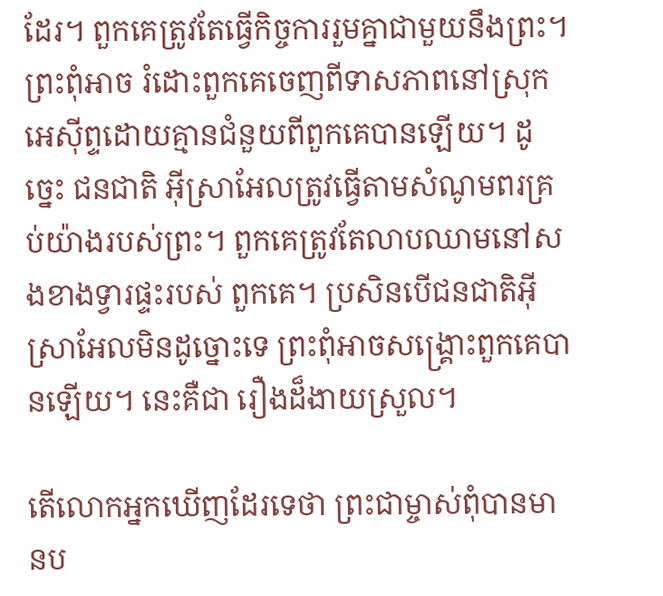ដែរ។ ពួកគេត្រូវតែធ្វើកិច្ចការរួមគ្នាជាមួយនឹងព្រះ។ ព្រះពុំអាច រំដោះពួកគេចេញពីទាសភាពនៅស្រុកអេស៊ីព្ទដោយគ្មានជំនួយពីពួកគេបានឡើយ។ ដូច្នេះ ជនជាតិ អ៊ីស្រាអែលត្រូវធ្វើតាមសំណូមពរគ្រប់យ៉ាងរបស់ព្រះ។ ពួកគេត្រូវតែលាបឈាមនៅសងខាងទ្វារផ្ទះរបស់ ពួកគេ។ ប្រសិនបើជនជាតិអ៊ីស្រាអែលមិនដូច្នោះទេ ព្រះពុំអាចសង្គ្រោះពួកគេបានឡើយ។ នេះគឺជា រឿងដ៏ងាយស្រួល។

តើលោកអ្នកឃើញដែរទេថា ព្រះជាម្ចាស់ពុំបានមានប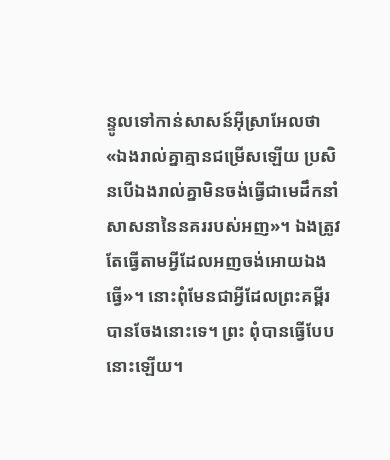ន្ទូលទៅកាន់សាសន៍អ៊ីស្រាអែលថា «ឯងរាល់គ្នាគ្មានជម្រើសឡើយ ប្រសិនបើឯងរាល់គ្នាមិនចង់ធ្វើជាមេដឹកនាំសាសនានៃនគររបស់អញ»។ ឯងត្រូវតែធ្វើតាមអ្វីដែលអញចង់អោយឯងធ្វើ»។ នោះពុំមែនជាអ្វីដែលព្រះគម្ពីរបានចែងនោះទេ។ ព្រះ ពុំបានធ្វើបែបនោះឡើយ។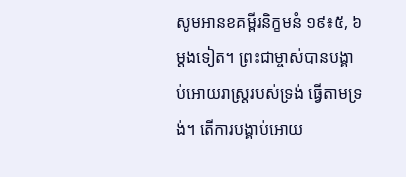សូមអានខគម្ពីរនិក្ខមនំ ១៩៖៥, ៦ ម្តងទៀត។ ព្រះជាម្ចាស់បានបង្គាប់អោយរាស្ត្ររបស់ទ្រង់ ធ្វើតាមទ្រង់។ តើការបង្គាប់អោយ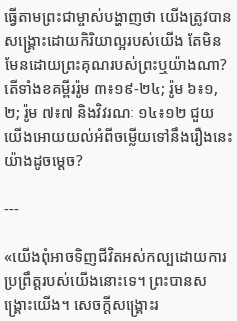ធ្វើតាមព្រះជាម្ចាស់បង្ហាញថា យើងត្រូវបានសង្គ្រោះដោយកិរិយាល្អរបស់យើង តែមិនមែនដោយព្រះគុណរបស់ព្រះឬយ៉ាងណា? តើទាំងខគម្ពីររ៉ូម ៣៖១៩-២៤; រ៉ូម ៦៖១, ២; រ៉ូម ៧៖៧ និងវិវរណៈ ១៤៖១២ ជួយយើងអោយយល់អំពីចម្លើយទៅនឹងរឿងនេះយ៉ាងដូចម្តេច?

---

«យើងពុំអាចទិញជីវិតអស់កល្បដោយការប្រព្រឹត្តរបស់យើងនោះទេ។ ព្រះបានសង្គ្រោះយើង។ សេចក្តីសង្គ្រោះរ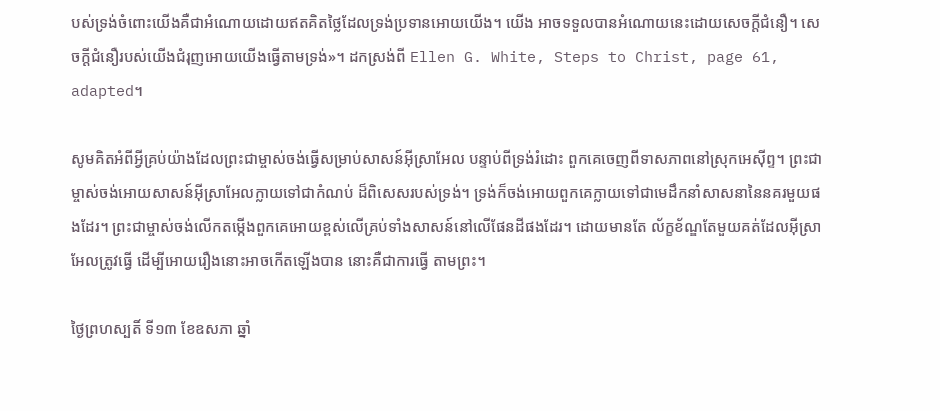បស់ទ្រង់ចំពោះយើងគឺជាអំណោយដោយឥតគិតថ្លៃដែលទ្រង់ប្រទានអោយយើង។ យើង អាចទទួលបានអំណោយនេះដោយសេចក្តីជំនឿ។ សេចក្តីជំនឿរបស់យើងជំរុញអោយយើងធ្វើតាមទ្រង់»។ ដកស្រង់ពី Ellen G. White, Steps to Christ, page 61, adapted។

សូមគិតអំពីអ្វីគ្រប់យ៉ាងដែលព្រះជាម្ចាស់ចង់ធ្វើសម្រាប់សាសន៍អ៊ីស្រាអែល បន្ទាប់ពីទ្រង់រំដោះ ពួកគេចេញពីទាសភាពនៅស្រុកអេស៊ីព្ទ។ ព្រះជាម្ចាស់ចង់អោយសាសន៍អ៊ីស្រាអែលក្លាយទៅជាកំណប់ ដ៏ពិសេសរបស់ទ្រង់។ ទ្រង់ក៏ចង់អោយពួកគេក្លាយទៅជាមេដឹកនាំសាសនានៃនគរមួយផងដែរ។ ព្រះជាម្ចាស់ចង់លើកតម្កើងពួកគេអោយខ្ពស់លើគ្រប់ទាំងសាសន៍នៅលើផែនដីផងដែរ។ ដោយមានតែ ល័ក្ខខ័ណ្ឌតែមួយគត់ដែលអ៊ីស្រាអែលត្រូវធ្វើ ដើម្បីអោយរឿងនោះអាចកើតឡើងបាន នោះគឺជាការធ្វើ តាមព្រះ។

ថ្ងៃព្រហស្បតិ៍ ទី១៣ ខែឧសភា ឆ្នាំ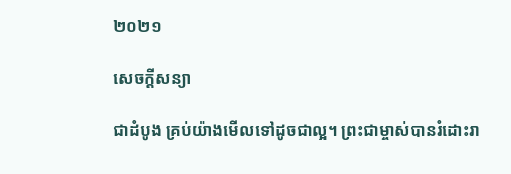២០២១

សេចក្តីសន្យា

ជាដំបូង គ្រប់យ៉ាងមើលទៅដូចជាល្អ។ ព្រះជាម្ចាស់បានរំដោះរា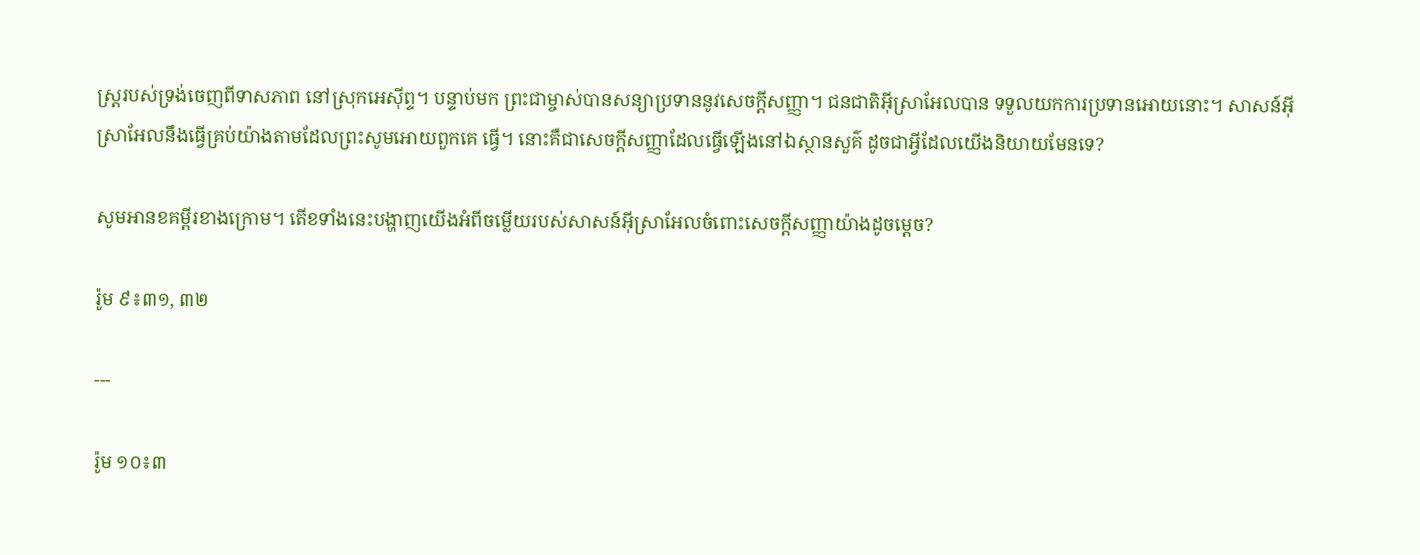ស្ត្ររបស់ទ្រង់ចេញពីទាសភាព នៅស្រុកអេស៊ីព្ទ។ បន្ទាប់មក ព្រះជាម្ចាស់បានសន្យាប្រទាននូវសេចក្តីសញ្ញា។ ជនជាតិអ៊ីស្រាអែលបាន ទទួលយកការប្រទានអោយនោះ។ សាសន៍អ៊ីស្រាអែលនឹងធ្វើគ្រប់យ៉ាងតាមដែលព្រះសូមអោយពួកគេ ធ្វើ។ នោះគឺជាសេចក្តីសញ្ញាដែលធ្វើឡើងនៅឯស្ថានសួគ៌ ដូចជាអ្វីដែលយើងនិយាយមែនទេ?

សូមអានខគម្ពីរខាងក្រោម។ តើខទាំងនេះបង្ហាញយើងអំពីចម្លើយរបស់សាសន៍អ៊ីស្រាអែលចំពោះសេចក្តីសញ្ញាយ៉ាងដូចម្តេច?

រ៉ូម ៩៖៣១, ៣២

---

រ៉ូម ១០៖៣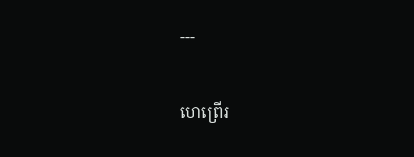---

ហេព្រើរ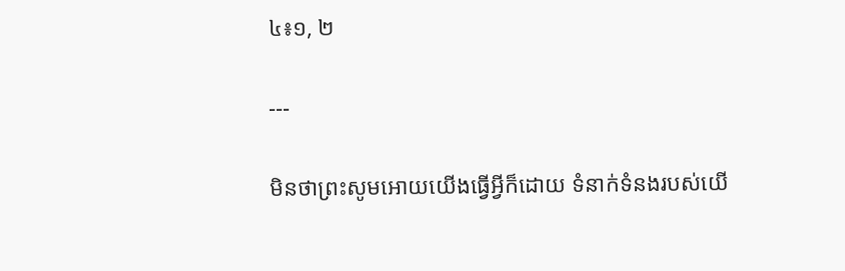៤៖១, ២

---

មិនថាព្រះសូមអោយយើងធ្វើអ្វីក៏ដោយ ទំនាក់ទំនងរបស់យើ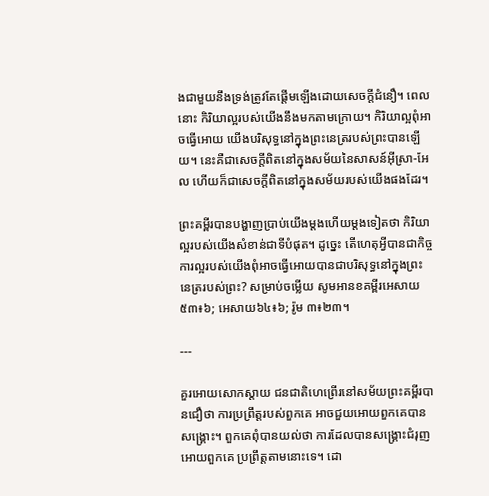ងជាមួយនឹងទ្រង់ត្រូវតែផ្តើមឡើងដោយសេចក្តីជំនឿ។ ពេលនោះ កិរិយាល្អរបស់យើងនឹងមកតាមក្រោយ។ កិរិយាល្អពុំអាចធ្វើអោយ យើងបរិសុទ្ធនៅក្នុងព្រះនេត្ររបស់ព្រះបានឡើយ។ នេះគឺជាសេចក្តីពិតនៅក្នុងសម័យនៃសាសន៍អ៊ីស្រា-អែល ហើយក៏ជាសេចក្តីពិតនៅក្នុងសម័យរបស់យើងផងដែរ។

ព្រះគម្ពីរបានបង្ហាញប្រាប់យើងម្តងហើយម្តងទៀតថា កិរិយាល្អរបស់យើងសំខាន់ជាទីបំផុត។ ដូច្នេះ តើហេតុអ្វីបានជាកិច្ចការល្អរបស់យើងពុំអាចធ្វើអោយបានជាបរិសុទ្ធនៅក្នុងព្រះនេត្ររបស់ព្រះ? សម្រាប់ចម្លើយ សូមអានខគម្ពីរអេសាយ ៥៣៖៦; អេសាយ៦៤៖៦; រ៉ូម ៣៖២៣។

---

គួរអោយសោកស្តាយ ជនជាតិហេព្រើរនៅសម័យព្រះគម្ពីរបានជឿថា ការប្រព្រឹត្តរបស់ពួកគេ អាចជួយអោយពួកគេបានសង្គ្រោះ។ ពួកគេពុំបានយល់ថា ការដែលបានសង្គ្រោះជំរុញអោយពួកគេ ប្រព្រឹត្តតាមនោះទេ។ ដោ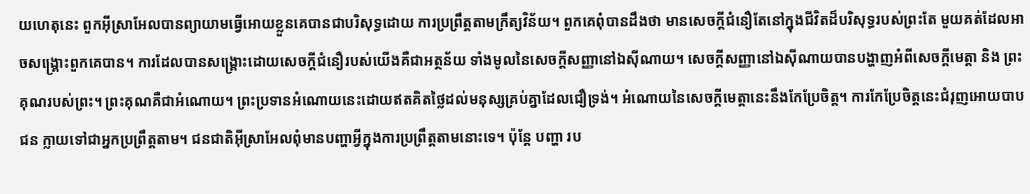យហេតុនេះ ពួកអ៊ីស្រាអែលបានព្យាយាមធ្វើអោយខ្លួនគេបានជាបរិសុទ្ធដោយ ការប្រព្រឹត្តតាមក្រឹត្យវិន័យ។ ពួកគេពុំបានដឹងថា មានសេចក្តីជំនឿតែនៅក្នុងជីវិតដ៏បរិសុទ្ធរបស់ព្រះតែ មួយគត់ដែលអាចសង្គ្រោះពួកគេបាន។ ការដែលបានសង្គ្រោះដោយសេចក្តីជំនឿរបស់យើងគឺជាអត្ថន័យ ទាំងមូលនៃសេចក្តីសញ្ញានៅឯស៊ីណាយ។ សេចក្តីសញ្ញានៅឯស៊ីណាយបានបង្ហាញអំពីសេចក្តីមេត្តា និង ព្រះគុណរបស់ព្រះ។ ព្រះគុណគឺជាអំណោយ។ ព្រះប្រទានអំណោយនេះដោយឥតគិតថ្លៃដល់មនុស្សគ្រប់គ្នាដែលជឿទ្រង់។ អំណោយនៃសេចក្តីមេត្តានេះនឹងកែប្រែចិត្ត។ ការកែប្រែចិត្តនេះជំរុញអោយបាបជន ក្លាយទៅជាអ្នកប្រព្រឹត្តតាម។ ជនជាតិអ៊ីស្រាអែលពុំមានបញ្ហាអ្វីក្នុងការប្រព្រឹត្តតាមនោះទេ។ ប៉ុន្តែ បញ្ហា រប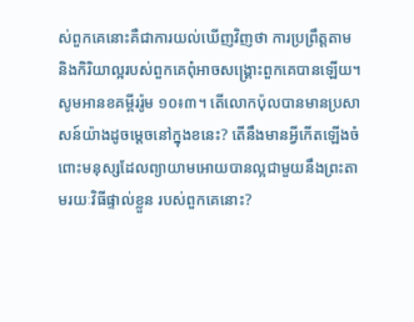ស់ពួកគេនោះគឺជាការយល់ឃើញវិញថា ការប្រព្រឹត្តតាម និងកិរិយាល្អរបស់ពួកគេពុំអាចសង្គ្រោះពួកគេបានឡើយ។ សូមអានខគម្ពីររ៉ូម ១០៖៣។ តើលោកប៉ុលបានមានប្រសាសន៍យ៉ាងដូចម្តេចនៅក្នុងខនេះ? តើនឹងមានអ្វីកើតឡើងចំពោះមនុស្សដែលព្យាយាមអោយបានល្អជាមួយនឹងព្រះតាមរយៈវិធីផ្ទាល់ខ្លួន របស់ពួកគេនោះ?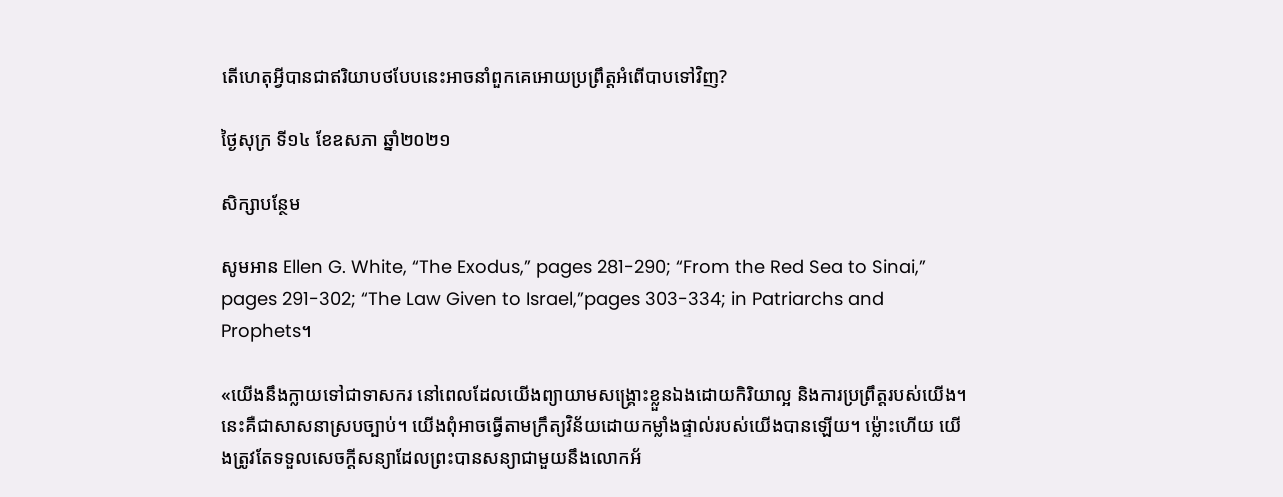តើហេតុអ្វីបានជាឥរិយាបថបែបនេះអាចនាំពួកគេអោយប្រព្រឹត្តអំពើបាបទៅវិញ?

ថ្ងៃសុក្រ ទី១៤ ខែឧសភា ឆ្នាំ២០២១

សិក្សាបន្ថែម

សូមអាន Ellen G. White, “The Exodus,” pages 281-290; “From the Red Sea to Sinai,” pages 291-302; “The Law Given to Israel,”pages 303-334; in Patriarchs and Prophets។

«យើងនឹងក្លាយទៅជាទាសករ នៅពេលដែលយើងព្យាយាមសង្គ្រោះខ្លួនឯងដោយកិរិយាល្អ និងការប្រព្រឹត្តរបស់យើង។ នេះគឺជាសាសនាស្របច្បាប់។ យើងពុំអាចធ្វើតាមក្រឹត្យវិន័យដោយកម្លាំងផ្ទាល់របស់យើងបានឡើយ។ ម្ល៉ោះហើយ យើងត្រូវតែទទួលសេចក្តីសន្យាដែលព្រះបានសន្យាជាមួយនឹងលោកអ័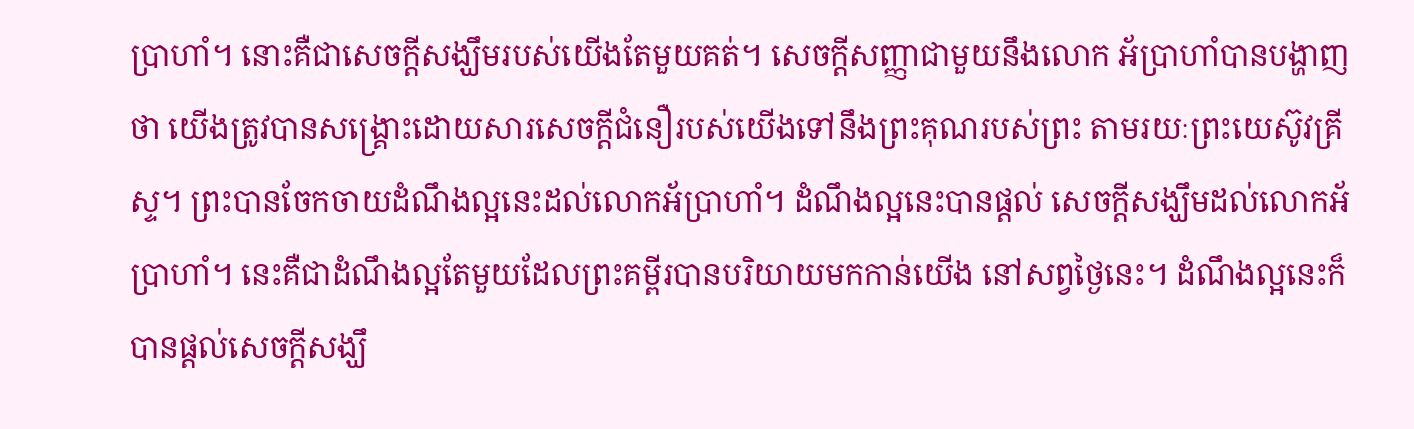ប្រាហាំ។ នោះគឺជាសេចក្តីសង្ឃឹមរបស់យើងតែមួយគត់។ សេចក្តីសញ្ញាជាមួយនឹងលោក អ័ប្រាហាំបានបង្ហាញថា យើងត្រូវបានសង្គ្រោះដោយសារសេចក្តីជំនឿរបស់យើងទៅនឹងព្រះគុណរបស់ព្រះ តាមរយៈព្រះយេស៊ូវគ្រីស្ទ។ ព្រះបានចែកចាយដំណឹងល្អនេះដល់លោកអ័ប្រាហាំ។ ដំណឹងល្អនេះបានផ្តល់ សេចក្តីសង្ឃឹមដល់លោកអ័ប្រាហាំ។ នេះគឺជាដំណឹងល្អតែមួយដែលព្រះគម្ពីរបានបរិយាយមកកាន់យើង នៅសព្វថ្ងៃនេះ។ ដំណឹងល្អនេះក៏បានផ្តល់សេចក្តីសង្ឃឹ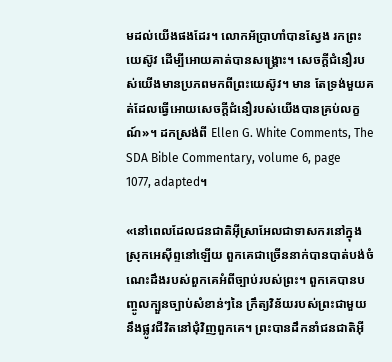មដល់យើងផងដែរ។ លោកអ័ប្រាហាំបានស្វែង រកព្រះយេស៊ូវ ដើម្បីអោយគាត់បានសង្គ្រោះ។ សេចក្តីជំនឿរបស់យើងមានប្រភពមកពីព្រះយេស៊ូវ។ មាន តែទ្រង់មួយគត់ដែលធ្វើអោយសេចក្តីជំនឿរបស់យើងបានគ្រប់លក្ខណ៍»។ ដកស្រង់ពី Ellen G. White Comments, The SDA Bible Commentary, volume 6, page 1077, adapted។

«នៅពេលដែលជនជាតិអ៊ីស្រាអែលជាទាសករនៅក្នុងស្រុកអេស៊ីព្ទនៅឡើយ ពួកគេជាច្រើននាក់បានបាត់បង់ចំណេះដឹងរបស់ពួកគេអំពីច្បាប់របស់ព្រះ។ ពួកគេបានបញ្ចូលក្បួនច្បាប់សំខាន់ៗនៃ ក្រឹត្យវិន័យរបស់ព្រះជាមួយនឹងផ្លូវជីវិតនៅជំុវិញពួកគេ។ ព្រះបានដឹកនាំជនជាតិអ៊ី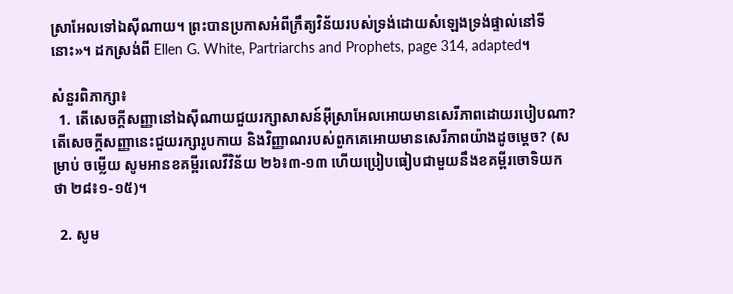ស្រាអែលទៅឯស៊ីណាយ។ ព្រះបានប្រកាសអំពីក្រឹត្យវិន័យរបស់ទ្រង់ដោយសំឡេងទ្រង់ផ្ទាល់នៅទីនោះ»។ ដកស្រង់ពី Ellen G. White, Partriarchs and Prophets, page 314, adapted។

សំនួរពិភាក្សា៖
  1. តើសេចក្តីសញ្ញានៅឯស៊ីណាយជួយរក្សាសាសន៍អ៊ីស្រាអែលអោយមានសេរីភាពដោយរបៀបណា? តើសេចក្តីសញ្ញានេះជួយរក្សារូបកាយ និងវិញ្ញាណរបស់ពួកគេអោយមានសេរីភាពយ៉ាងដូចម្តេច? (សម្រាប់ ចម្លើយ សូមអានខគម្ពីរលេវីវិន័យ ២៦៖៣-១៣ ហើយប្រៀបធៀបជាមួយនឹងខគម្ពីរចោទិយកថា ២៨៖១-១៥)។

  2. សូម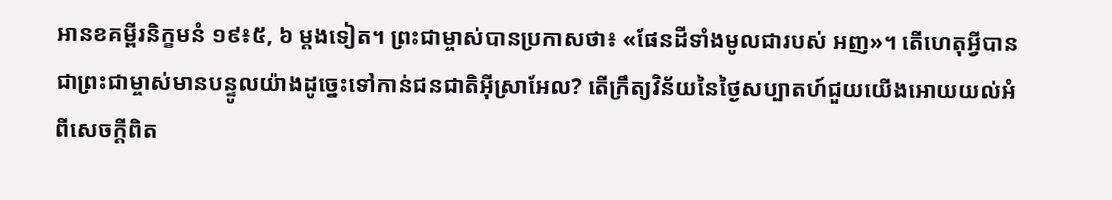អានខគម្ពីរនិក្ខមនំ ១៩៖៥, ៦ ម្តងទៀត។ ព្រះជាម្ចាស់បានប្រកាសថា៖ «ផែនដីទាំងមូលជារបស់ អញ»។ តើហេតុអ្វីបានជាព្រះជាម្ចាស់មានបន្ទូលយ៉ាងដូច្នេះទៅកាន់ជនជាតិអ៊ីស្រាអែល? តើក្រឹត្យវិន័យនៃថ្ងៃសប្បាតហ៍ជួយយើងអោយយល់អំពីសេចក្តីពិត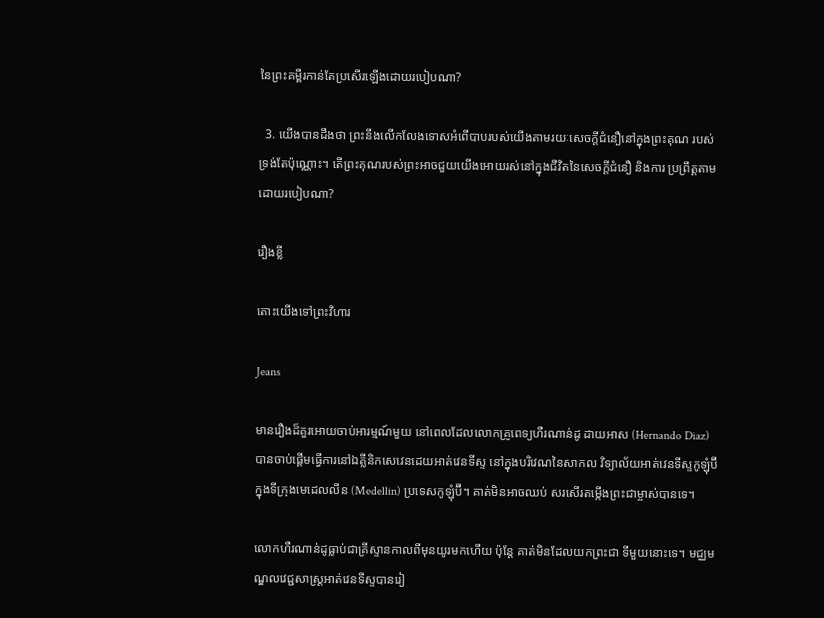នៃព្រះគម្ពីរកាន់តែប្រសើរឡើងដោយរបៀបណា?

  3. យើងបានដឹងថា ព្រះនឹងលើកលែងទោសអំពើបាបរបស់យើងតាមរយៈសេចក្តីជំនឿនៅក្នុងព្រះគុណ របស់ទ្រង់តែប៉ុណ្ណោះ។ តើព្រះគុណរបស់ព្រះអាចជួយយើងអោយរស់នៅក្នុងជីវិតនៃសេចក្តីជំនឿ និងការ ប្រព្រឹត្តតាមដោយរបៀបណា?

រឿងខ្លី

តោះយើងទៅព្រះវិហារ

Jeans

មានរឿងដ៏គួរអោយចាប់អារម្មណ៍មួយ នៅពេលដែលលោកគ្រូពេទ្យហឺរណាន់ដូ ដាយអាស (Hernando Diaz) បានចាប់ផ្តើមធ្វើការនៅឯគ្លីនិកសេវេនដេយអាត់វេនទីស្ទ នៅក្នុងបរិវេណនៃសាកល វិទ្យាល័យអាត់វេនទីស្ទកូឡុំប៊ីក្នុងទីក្រុងមេដេលលីន (Medellin) ប្រទេសកូឡុំប៊ី។ គាត់មិនអាចឈប់ សរសើរតម្កើងព្រះជាម្ចាស់បានទេ។

លោកហឺរណាន់ដូធ្លាប់ជាគ្រីស្ទានកាលពីមុនយូរមកហើយ ប៉ុន្តែ គាត់មិនដែលយកព្រះជា ទីមួយនោះទេ។ មជ្ឈមណ្ឌលវេជ្ជសាស្ត្រអាត់វេនទីស្ទបានរៀ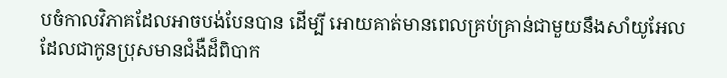បចំកាលវិភាគដែលអាចបង់បែនបាន ដើម្បី អោយគាត់មានពេលគ្រប់គ្រាន់ជាមួយនឹងសាំយូអែលដែលជាកូនប្រុសមានជំងឺដ៏ពិបាក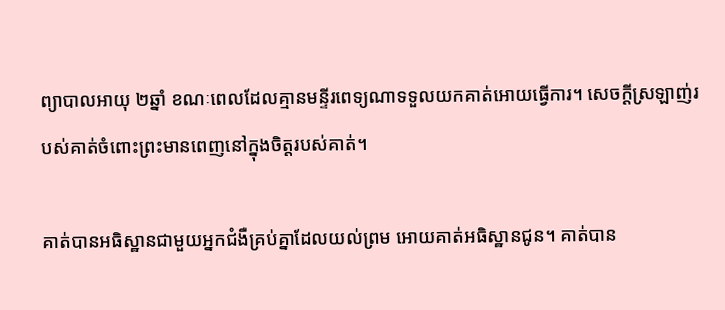ព្យាបាលអាយុ ២ឆ្នាំ ខណៈពេលដែលគ្មានមន្ទីរពេទ្យណាទទួលយកគាត់អោយធ្វើការ។ សេចក្តីស្រឡាញ់របស់គាត់ចំពោះព្រះមានពេញនៅក្នុងចិត្តរបស់គាត់។

គាត់បានអធិស្ឋានជាមួយអ្នកជំងឺគ្រប់គ្នាដែលយល់ព្រម អោយគាត់អធិស្ឋានជូន។ គាត់បាន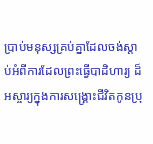ប្រាប់មនុស្សគ្រប់គ្នាដែលចង់ស្តាប់អំពីការដែលព្រះធ្វើបាដិហារ្យ ដ៏អស្ចារ្យក្នុងការសង្គ្រោះជីវិតកូនប្រុ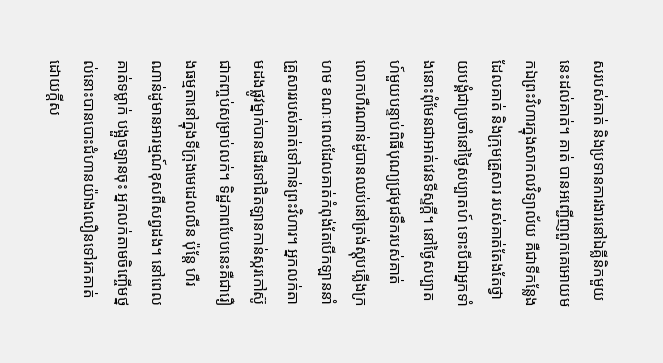សរបស់គាត់ និងប្រទានការងារនៅឯគ្លីនិកមួយនេះដល់គាត់។ គាត់ បានអញ្ជើញពួកគេអោយមកឯព្រះវិហារក្នុងសាកលវិទ្យាល័យ គឺជាទីកន្លែងដែលគាត់ និងក្រុមគ្រួសារ របស់គាត់តែងតែថ្វាយបង្គំជាប្រចាំនៅថ្ងៃសប្បាតហ៍ ទោះបីជាអ្នកទាំងនោះពុំមែនជាអាត់វេនទីស្ទក្តី។ នៅថ្ងៃសប្បាតហ៍មួយបន្ទាប់ពិធីបុណ្យជ្រមុជទឹករបស់គាត់ លោកហឺរណាន់ដូបានឈប់នៅត្រង់ស្តុបភ្លើងក្រហម ខណៈពេលដែលគាត់កំពុង់តែបើកឡាននាំគ្រួសាររបស់គាត់ទៅកាន់ព្រះវិហារ។ អ្នកលក់តាមដងផ្លូវម្នាក់បានដើរទៅជិតឡានកាន់ស្ករកៅស៊ូជាកញ្ចប់សម្រាប់លក់។ ទិដ្ឋភាពបែបនេះគឺជារឿងធម្មតានៅក្នុងទីក្រុងមេដេលលីន ប៉ុន្តែ ហឺរណាន់ដូមានអារម្មណ៍ខុសពីសព្វដង។ នៅពេលគាត់ទម្លាក់ បង្អួចឡានចុះ អ្នកលក់តាមចិញ្ចើមថ្នល់នោះបានបោះជំហានយ៉ាងលឿនទៅរកគាត់ដោយក្តីស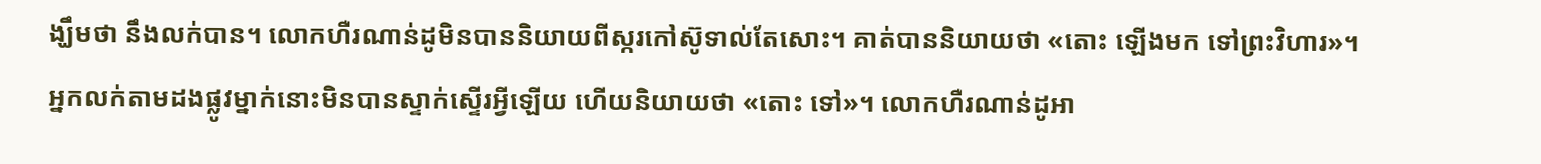ង្ឃឹមថា នឹងលក់បាន។ លោកហឺរណាន់ដូមិនបាននិយាយពីស្ករកៅស៊ូទាល់តែសោះ។ គាត់បាននិយាយថា «តោះ ឡើងមក ទៅព្រះវិហារ»។ អ្នកលក់តាមដងផ្លូវម្នាក់នោះមិនបានស្ទាក់ស្ទើរអ្វីឡើយ ហើយនិយាយថា «តោះ ទៅ»។ លោកហឺរណាន់ដូអា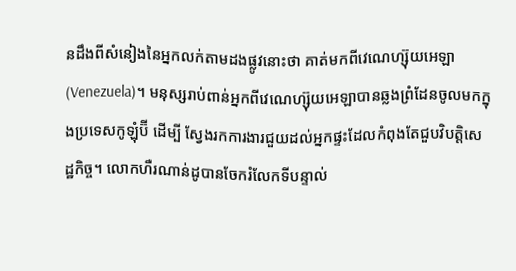នដឹងពីសំនៀងនៃអ្នកលក់តាមដងផ្លូវនោះថា គាត់មកពីវេណេហ្ស៊ុយអេឡា (Venezuela)។ មនុស្សរាប់ពាន់អ្នកពីវេណេហ្ស៊ុយអេឡាបានឆ្លងព្រំដែនចូលមកក្នុងប្រទេសកូឡុំប៊ី ដើម្បី ស្វែងរកការងារជួយដល់អ្នកផ្ទះដែលកំពុងតែជួបវិបត្តិសេដ្ឋកិច្ច។ លោកហឺរណាន់ដូបានចែករំលែកទីបន្ទាល់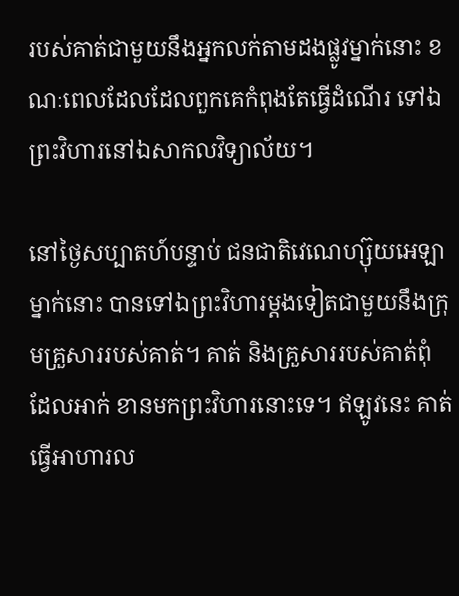របស់គាត់ជាមួយនឹងអ្នកលក់តាមដងផ្លូវម្នាក់នោះ ខណៈពេលដែលដែលពួកគេកំពុងតែធ្វើដំណើរ ទៅឯព្រះវិហារនៅឯសាកលវិទ្យាល័យ។

នៅថ្ងៃសប្បាតហ៍បន្ទាប់ ជនជាតិវេណេហ្ស៊ុយអេឡាម្នាក់នោះ បានទៅឯព្រះវិហារម្តងទៀតជាមួយនឹងក្រុមគ្រួសាររបស់គាត់។ គាត់ និងគ្រួសាររបស់គាត់ពុំដែលអាក់ ខានមកព្រះវិហារនោះទេ។ ឥឡូវនេះ គាត់ធ្វើអាហារល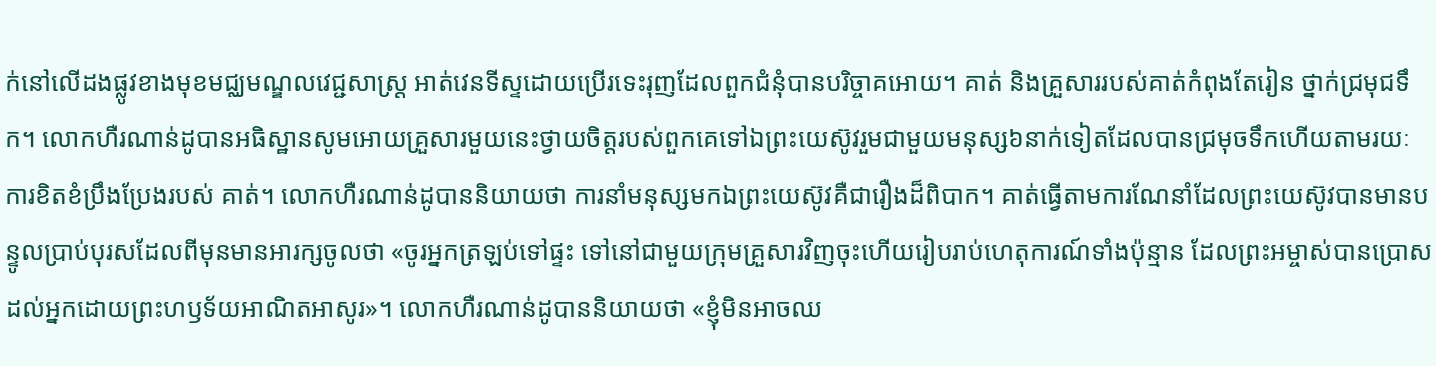ក់នៅលើដងផ្លូវខាងមុខមជ្ឈមណ្ឌលវេជ្ជសាស្ត្រ អាត់វេនទីស្ទដោយប្រើរទេះរុញដែលពួកជំនុំបានបរិច្ចាគអោយ។ គាត់ និងគ្រួសាររបស់គាត់កំពុងតែរៀន ថ្នាក់ជ្រមុជទឹក។ លោកហឺរណាន់ដូបានអធិស្ឋានសូមអោយគ្រួសារមួយនេះថ្វាយចិត្តរបស់ពួកគេទៅឯព្រះយេស៊ូវរួមជាមួយមនុស្ស៦នាក់ទៀតដែលបានជ្រមុចទឹកហើយតាមរយៈការខិតខំប្រឹងប្រែងរបស់ គាត់។ លោកហឺរណាន់ដូបាននិយាយថា ការនាំមនុស្សមកឯព្រះយេស៊ូវគឺជារឿងដ៏ពិបាក។ គាត់ធ្វើតាមការណែនាំដែលព្រះយេស៊ូវបានមានបន្ទូលប្រាប់បុរសដែលពីមុនមានអារក្សចូលថា «ចូរអ្នកត្រឡប់ទៅផ្ទះ ទៅនៅជាមួយក្រុមគ្រួសារវិញចុះហើយរៀបរាប់ហេតុការណ៍ទាំងប៉ុន្មាន ដែលព្រះអម្ចាស់បានប្រោសដល់អ្នកដោយព្រះហឫទ័យអាណិតអាសូរ»។ លោកហឺរណាន់ដូបាននិយាយថា «ខ្ញុំមិនអាចឈ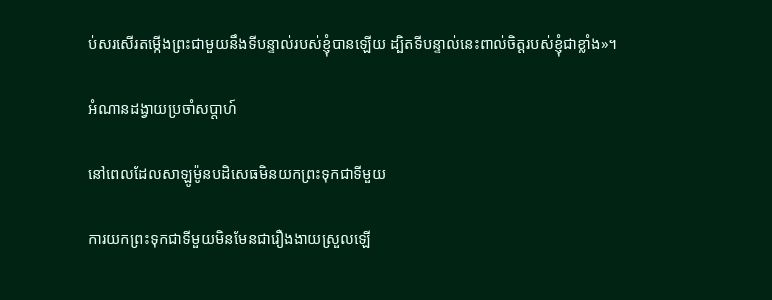ប់សរសើរតម្កើងព្រះជាមួយនឹងទីបន្ទាល់របស់ខ្ញុំបានឡើយ ដ្បិតទីបន្ទាល់នេះពាល់ចិត្តរបស់ខ្ញុំជាខ្លាំង»។

អំណានដង្វាយប្រចាំសប្តាហ៍

នៅពេលដែលសាឡូម៉ូនបដិសេធមិនយកព្រះទុកជាទីមួយ

ការយកព្រះទុកជាទីមួយមិនមែនជារឿងងាយស្រួលឡើ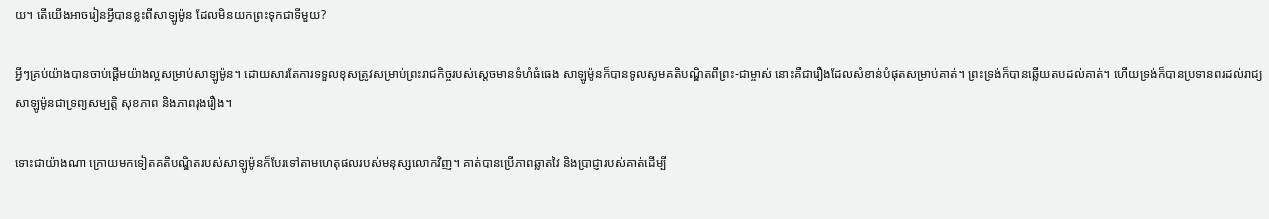យ។ តើយើងអាចរៀនអ្វីបានខ្លះពីសាឡូម៉ូន ដែលមិនយកព្រះទុកជាទីមួយ?

អ្វីៗគ្រប់យ៉ាងបានចាប់ផ្តើមយ៉ាងល្អសម្រាប់សាឡូម៉ូន។ ដោយសារតែការទទួលខុសត្រូវសម្រាប់ព្រះរាជកិច្ចរបស់ស្តេចមានទំហំធំធេង សាឡូម៉ូនក៏បានទូលសូមគតិបណ្ឌិតពីព្រះ-ជាម្ចាស់ នោះគឺជារឿងដែលសំខាន់បំផុតសម្រាប់គាត់។ ព្រះទ្រង់ក៏បានឆ្លើយតបដល់គាត់។ ហើយទ្រង់ក៏បានប្រទានពរដល់រាជ្យសាឡូម៉ូនជាទ្រព្យសម្បត្តិ សុខភាព និងភាពរុងរឿង។

ទោះជាយ៉ាងណា ក្រោយមកទៀតគតិបណ្ឌិតរបស់សាឡូម៉ូនក៏បែរទៅតាមហេតុផលរបស់មនុស្សលោកវិញ។ គាត់បានប្រើភាពឆ្លាតវៃ និងប្រាជ្ញារបស់គាត់ដើម្បី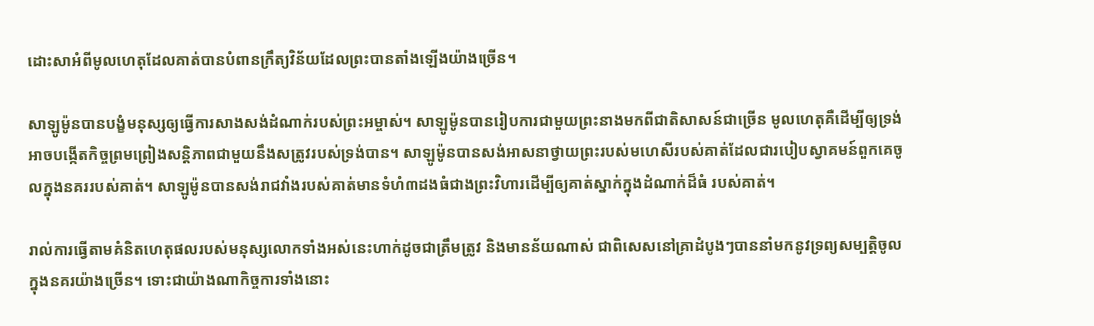ដោះសាអំពីមូលហេតុដែលគាត់បានបំពានក្រឹត្យវិន័យដែលព្រះបានតាំងឡើងយ៉ាងច្រើន។

សាឡូម៉ូនបានបង្ខំមនុស្សឲ្យធ្វើការសាងសង់ដំណាក់របស់ព្រះអម្ចាស់។ សាឡូម៉ូនបានរៀបការជាមួយព្រះនាងមកពីជាតិសាសន៍ជាច្រើន មូលហេតុគឺដើម្បីឲ្យទ្រង់អាចបង្កើតកិច្ចព្រមព្រៀងសន្តិភាពជាមួយនឹងសត្រូវរបស់ទ្រង់បាន។ សាឡូម៉ូនបានសង់អាសនាថ្វាយព្រះរបស់មហេសីរបស់គាត់ដែលជារបៀបស្វាគមន៍ពួកគេចូលក្នុងនគររបស់គាត់។ សាឡូម៉ូនបានសង់រាជវាំងរបស់គាត់មានទំហំ៣ដងធំជាងព្រះវិហារដើម្បីឲ្យគាត់ស្នាក់ក្នុងដំណាក់ដ៏ធំ របស់គាត់។

រាល់ការធ្វើតាមគំនិតហេតុផលរបស់មនុស្សលោកទាំងអស់នេះហាក់ដូចជាត្រឹមត្រូវ និងមានន័យណាស់ ជាពិសេសនៅគ្រាដំបូងៗបាននាំមកនូវទ្រព្យសម្បត្តិចូលក្នុងនគរយ៉ាងច្រើន។ ទោះជាយ៉ាងណាកិច្ចការទាំងនោះ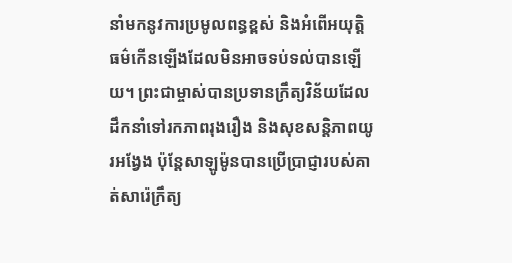នាំមកនូវការប្រមូលពន្ធខ្ពស់ និងអំពើអយុត្តិធម៌កើនឡើងដែលមិនអាចទប់ទល់បានឡើយ។ ព្រះជាម្ចាស់បានប្រទានក្រឹត្យវិន័យដែលដឹកនាំទៅរកភាពរុងរឿង និងសុខសន្តិភាពយូរអង្វែង ប៉ុន្តែសាឡូម៉ូនបានប្រើប្រាជ្ញារបស់គាត់សារ៉េក្រឹត្យ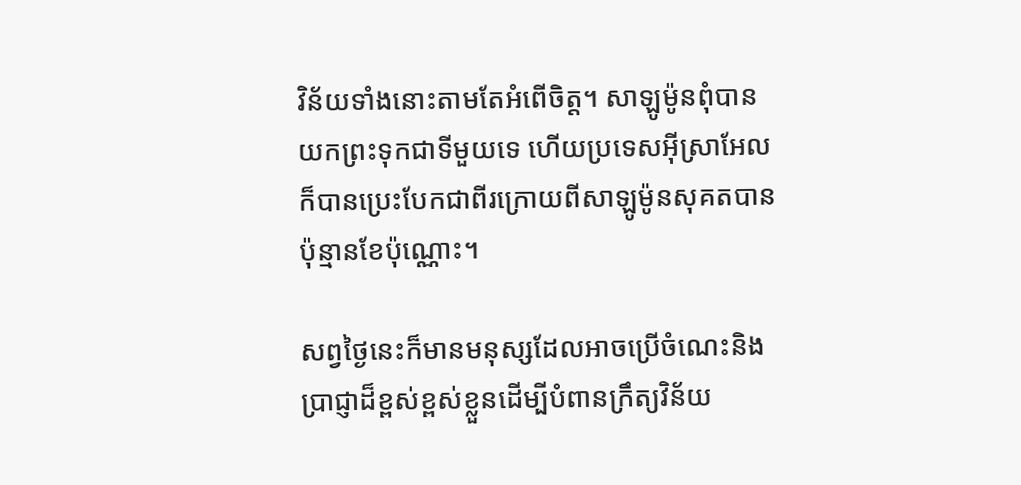វិន័យទាំងនោះតាមតែអំពើចិត្ត។ សាឡូម៉ូនពុំបានយកព្រះទុកជាទីមួយទេ ហើយប្រទេសអ៊ីស្រាអែលក៏បានប្រេះបែកជាពីរក្រោយពីសាឡូម៉ូនសុគតបានប៉ុន្មានខែប៉ុណ្ណោះ។

សព្វថ្ងៃនេះក៏មានមនុស្សដែលអាចប្រើចំណេះនិងប្រាជ្ញាដ៏ខ្ពស់ខ្ពស់ខ្លួនដើម្បីបំពានក្រឹត្យវិន័យ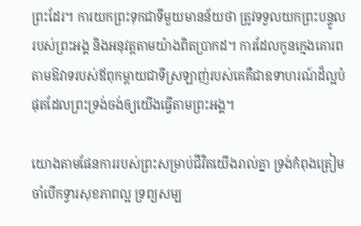ព្រះដែរ។ ការយកព្រះទុកជាទីមួយមានន័យថា ត្រូវទទួលយកព្រះបន្ទូលរបស់ព្រះអង្គ និងអនុវត្តតាមយ៉ាងពិតប្រាកដ។ ការដែលកូនក្មេងគោរពតាមឱវាទរបស់ឪពុកម្តាយជាទីស្រឡាញ់របស់គេគឺជាឧទាហរណ៍ដ៏ល្អបំផុតដែលព្រះទ្រង់ចង់ឲ្យយើងធ្វើតាមព្រះអង្គ។

យោងតាមផែនការរបស់ព្រះសម្រាប់ជីវិតយើងរាល់គ្នា ទ្រង់កំពុងត្រៀមចាំបើកទ្វារសុខភាពល្អ ទ្រព្យសម្ប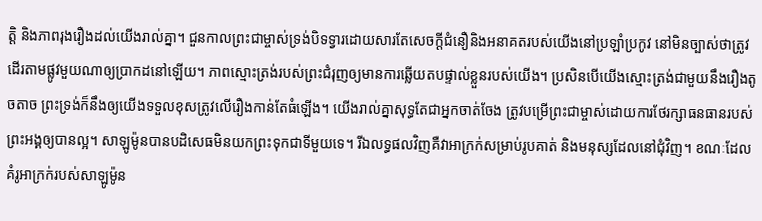ត្តិ និងភាពរុងរឿងដល់យើងរាល់គ្នា។ ជួនកាលព្រះជាម្ចាស់ទ្រង់បិទទ្វារដោយសារតែសេចក្តីជំនឿនិងអនាគតរបស់យើងនៅប្រឡាំប្រកូវ នៅមិនច្បាស់ថាត្រូវដើរតាមផ្លូវមួយណាឲ្យប្រាកដនៅឡើយ។ ភាពស្មោះត្រង់របស់ព្រះជំរុញឲ្យមានការឆ្លើយតបផ្ទាល់ខ្លួនរបស់យើង។ ប្រសិនបើយើងស្មោះត្រង់ជាមួយនឹងរឿងតូចតាច ព្រះទ្រង់ក៏នឹងឲ្យយើងទទួលខុសត្រូវលើរឿងកាន់តែធំឡើង។ យើងរាល់គ្នាសុទ្ធតែជាអ្នកចាត់ចែង ត្រូវបម្រើព្រះជាម្ចាស់ដោយការថែរក្សាធនធានរបស់ព្រះអង្គឲ្យបានល្អ។ សាឡូម៉ូនបានបដិសេធមិនយកព្រះទុកជាទីមួយទេ។ រីឯលទ្ធផលវិញគឺវាអាក្រក់សម្រាប់រូបគាត់ និងមនុស្សដែលនៅជុំវិញ។ ខណៈដែលគំរូអាក្រក់របស់សាឡូម៉ូន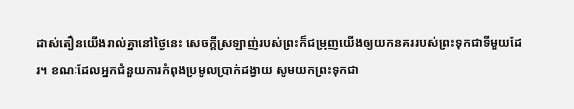ដាស់តឿនយើងរាល់គ្នានៅថ្ងៃនេះ សេចក្តីស្រឡាញ់របស់ព្រះក៏ជម្រុញយើងឲ្យយកនគររបស់ព្រះទុកជាទីមួយដែរ។ ខណៈដែលអ្នកជំនួយការកំពុងប្រមូលប្រាក់ដង្វាយ សូមយកព្រះទុកជា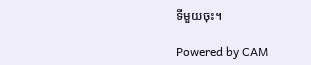ទីមួយចុះ។

Powered by CAM